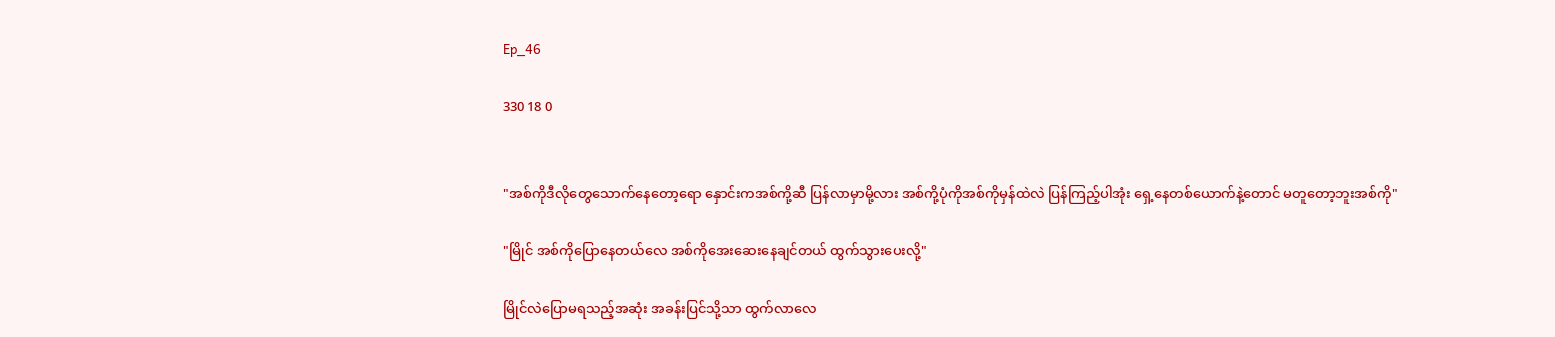Ep_46

330 18 0


"အစ်ကိုဒီလိုတွေသောက်နေတော့ရော နှောင်းကအစ်ကို့ဆီ ပြန်လာမှာမို့လား အစ်ကို့ပုံကိုအစ်ကိုမှန်ထဲလဲ ပြန်ကြည့်ပါအုံး ရှေ့နေတစ်ယောက်နဲ့တောင် မတူတော့ဘူးအစ်ကို"

"မြိုင် အစ်ကိုပြောနေတယ်လေ အစ်ကိုအေးဆေးနေချင်တယ် ထွက်သွားပေးလို့"

မြိုင်လဲပြောမရသည့်အဆုံး အခန်းပြင်သို့သာ ထွက်လာလေ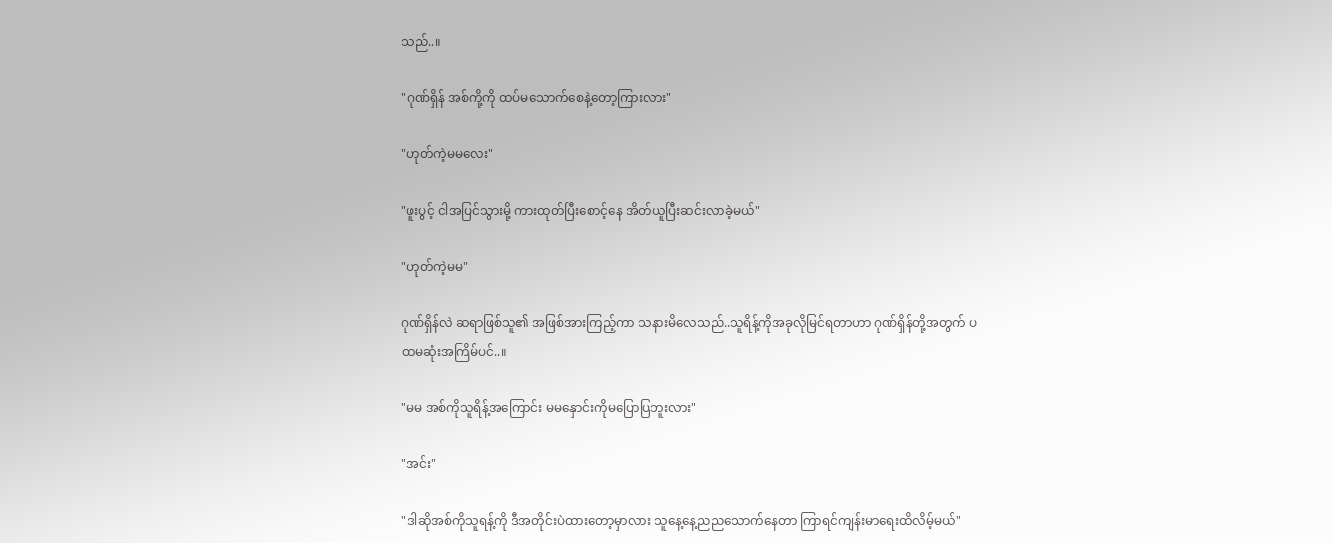သည်..။

"ဂုဏ်ရှိန် အစ်ကို့ကို ထပ်မသောက်စေနဲ့တော့ကြားလား"

"ဟုတ်ကဲ့မမလေး"

"ဖူးပွင့် ငါအပြင်သွားမို့ ကားထုတ်ပြီးစောင့်နေ အိတ်ယူပြီးဆင်းလာခဲ့မယ်"

"ဟုတ်ကဲ့မမ"

ဂုဏ်ရှိန်လဲ ဆရာဖြစ်သူ၏ အဖြစ်အားကြည့်ကာ သနားမိလေသည်..သူရိန့်ကိုအခုလိုမြင်ရတာဟာ ဂုဏ်ရှိန်တို့အတွက် ပထမဆုံးအကြိမ်ပင်..။

"မမ အစ်ကိုသူရိန့်အကြောင်း မမနှောင်းကိုမပြောပြဘူးလား"

"အင်း"

"ဒါဆိုအစ်ကိုသူရန့်ကို ဒီအတိုင်းပဲထားတော့မှာလား သူနေ့နေ့ညညသောက်နေတာ ကြာရင်ကျန်းမာရေးထိလိမ့်မယ်"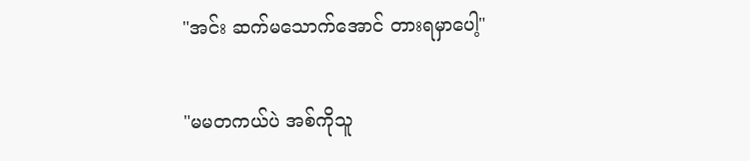"အင်း ဆက်မသောက်အောင် တားရမှာပေါ့"

"မမတကယ်ပဲ အစ်ကိုသူ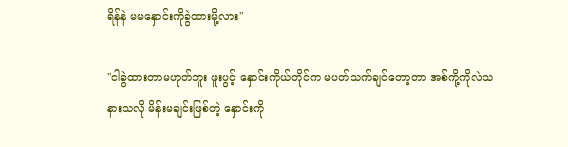ရိန်နဲ မမနှောင်းကိုခွဲထားမို့လား"

"ငါခွဲထားတာမဟုတ်ဘူး ဖူးပွင့် နှောင်းကိုယ်တိုင်က မပတ်သက်ချင်တော့တာ အစ်ကို့ကိုလဲသနားသလို မိန်းမချင်းဖြစ်တဲ့ နှောင်းကို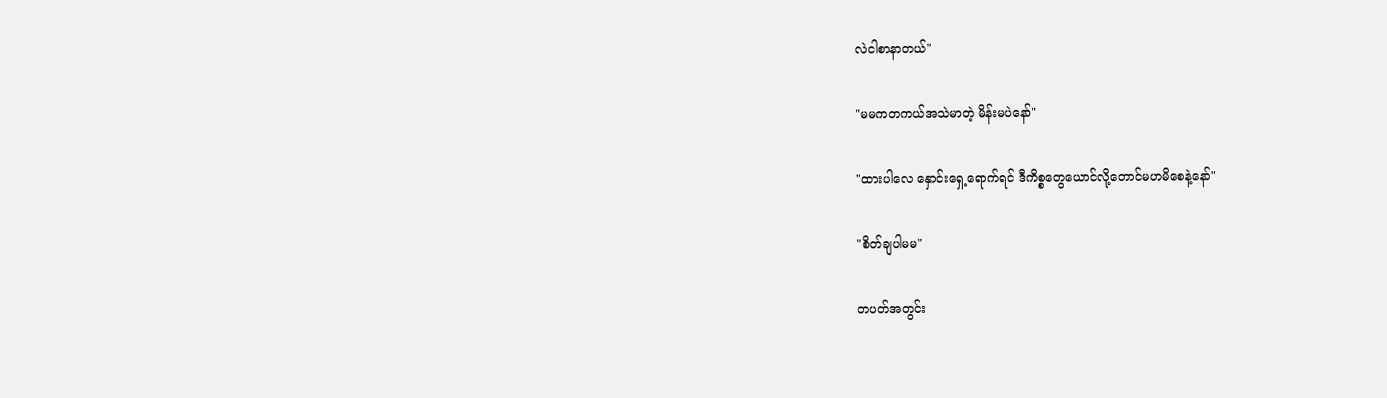လဲငါစာနာတယ်"

"မမကတကယ်အသဲမာတဲ့ မိန်းမပဲနော်"

"ထားပါလေ နှောင်းရှေ့ရောက်ရင် ဒီကိစ္စတွေယောင်လို့တောင်မဟမိစေနဲ့နော်"

"စိတ်ချပါမမ"

တပတ်အတွင်း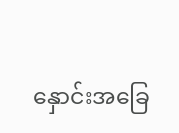နှောင်းအခြေ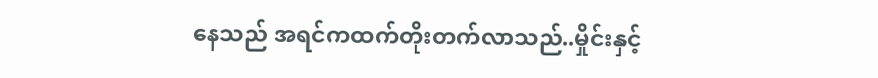နေသည် အရင်ကထက်တိုးတက်လာသည်..မှိုင်းနှင့်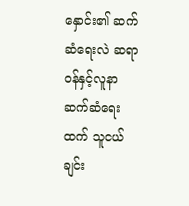နှောင်း၏ ဆက်ဆံရေးလဲ ဆရာဝန်နှင့်လူနာဆက်ဆံရေးထက် သူငယ်ချင်း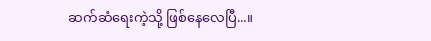ဆက်ဆံရေးကဲ့သို့ ဖြစ်နေလေပြီ...။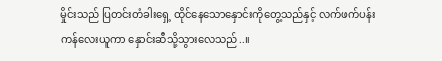မှိုင်းသည် ပြတင်းတံခါးရှေ့ ထိုင်နေသောနှောင်းကိုတွေ့သည်နှင့် လက်ဖက်ပန်းကန်လေးယူကာ နှောင်းဆီသို့သွားလေသည်..။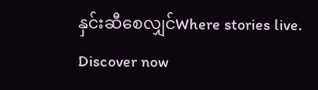နှင်းဆီစေလျှင်Where stories live. Discover now